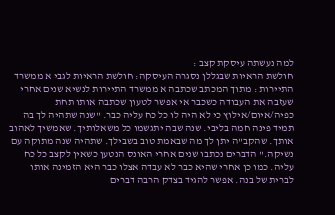למה נעשתה עיסקת קצב :
חולשת הראיות שבגללן נסגרה העיסקה: חולשת הראיות לגבי א ממשרד התיירות : מתוך המכתב שכתבה א ממשרד התיירות לנשיא שנים אחרי שעזבה את העבודה כשכבר אי אפשר לטעון שכתבה אותו תחת כפיה/איום/אילוץ כי לא היה לו כל כח עליה כבר. "שנה שתהיה לך בה תמיד פינה חמה בליבי. שנה שבה יתגשמו כל משאלותיך. שאמשיך לאהוב אותך. שהקב"ה יתן לך מה שבאמת טוב בשבילך. שתהיה שנה מתוקה עם נשיקה." הדברים נכתבו שנים אחרי האונס הנטען כשאין לקצב כל כח עליה. כמו כן אחרי שהיא כבר לא עבדה אצלו כבר היא הזמינה אותו לברית של בנה. אפשר להגיד בצדק הרבה דברים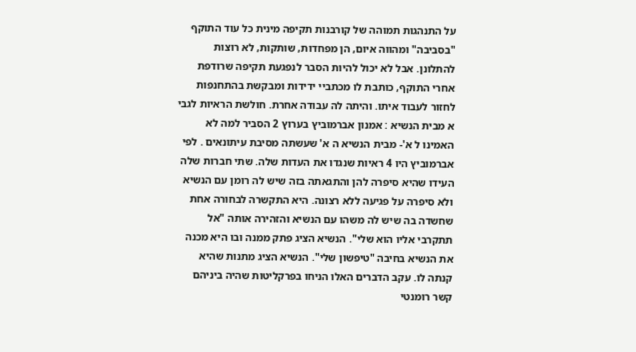על התנהגות תמוהה של קורבנות תקיפה מינית כל עוד התוקף "בסביבה" ומהווה איום, הן מפחדות, שותקות, לא רוצות להתלונן. אבל לא יכול להיות הסבר לנפגעת תקיפה שרודפת אחרי התוקף, כותבת לו מכתביי ידידות ומבקשת בהתחנפות לחזור לעבוד איתו. והיתה לה עבודה אחרת. חולשת הראיות לגבי א מבית הנשיא : אמנון אברמוביץ בערוץ 2 הסביר למה לא האמינו ל א'- מבית הנשיא ה א' שעשתה מסיבת עיתונאים . לפי אברמוביץ היו 4 ראיות שנגדו את העדות שלה. שתי חברות שלה העידו שהיא סיפרה להן והתגאתה בזה שיש לה רומן עם הנשיא ולא סיפרה על פגיעה ללא רצונה. היא התקשרה לבחורה אחת שחשדה בה שיש לה משהו עם הנשיא והזהירה אותה "אל תתקרבי אליו הוא שלי". הנשיא הציג פתק ממנה ובו היא מכנה את הנשיא בחיבה "טיפשון שלי". הנשיא הציג מתנות שהיא קנתה לו. עקב הדברים האלו הניחו בפרקליטות שהיה ביניהם קשר רומנטי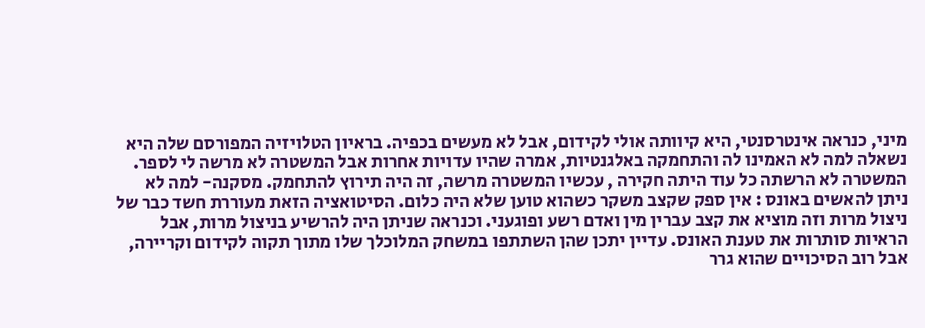מיני, כנראה אינטרסנטי, היא קיוותה אולי לקידום, אבל לא מעשים בכפיה. בראיון הטלויזיה המפורסם שלה היא נשאלה למה לא האמינו לה והתחמקה באלגנטיות, אמרה שהיו עדויות אחרות אבל המשטרה לא מרשה לי לספר. המשטרה לא הרשתה כל עוד היתה חקירה , עכשיו המשטרה מרשה, זה היה תירוץ להתחמק. מסקנה- למה לא ניתן להאשים באונס : אין ספק שקצב משקר כשהוא טוען שלא היה כלום. הסיטואציה הזאת מעוררת חשד כבר של ניצול מרות וזה מוציא את קצב עברין מין ואדם רשע ופוגעני. וכנראה שניתן היה להרשיע בניצול מרות, אבל הראיות סותרות את טענת האונס. עדיין יתכן שהן השתתפו במשחק המלוכלך שלו מתוך תקוה לקידום וקריירה, אבל רוב הסיכויים שהוא גרר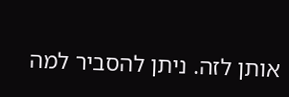אותן לזה. ניתן להסביר למה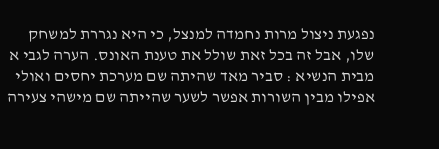נפגעת ניצול מרות נחמדה למנצל, כי היא נגררת למשחק שלו, אבל זה בכל זאת שולל את טענת האונס. הערה לגבי א מבית הנשיא : סביר מאד שהיתה שם מערכת יחסים ואולי אפילו מבין השורות אפשר לשער שהייתה שם מישהי צעירה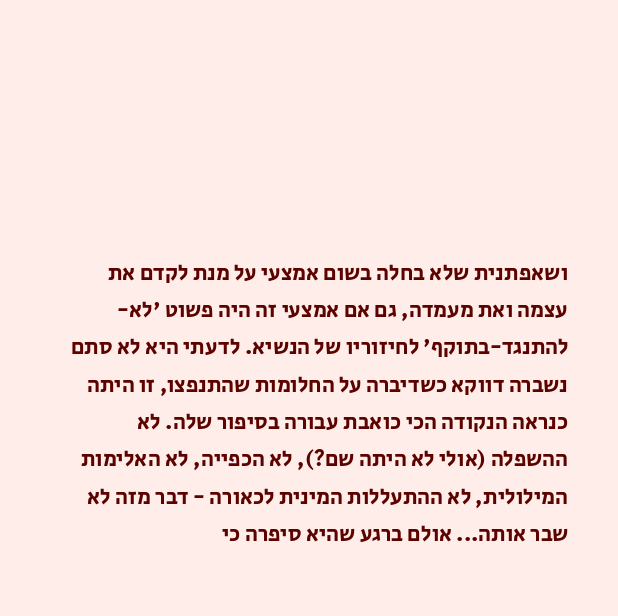ושאפתנית שלא בחלה בשום אמצעי על מנת לקדם את עצמה ואת מעמדה, גם אם אמצעי זה היה פשוט 'לא-להתנגד-בתוקף' לחיזוריו של הנשיא. לדעתי היא לא סתם נשברה דווקא כשדיברה על החלומות שהתנפצו, זו היתה כנראה הנקודה הכי כואבת עבורה בסיפור שלה. לא ההשפלה (אולי לא היתה שם?), לא הכפייה, לא האלימות המילולית, לא ההתעללות המינית לכאורה - דבר מזה לא שבר אותה... אולם ברגע שהיא סיפרה כי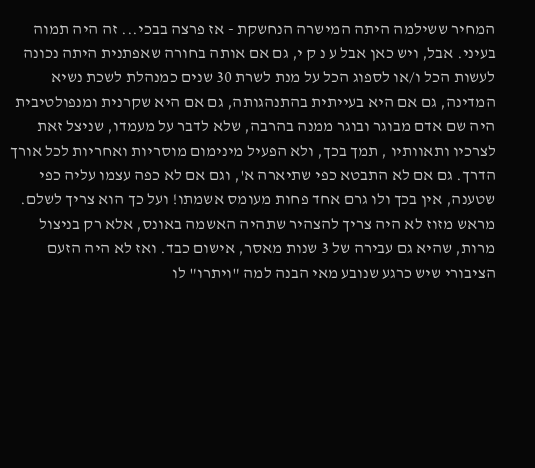המחיר ששילמה היתה המישרה הנחשקת - אז פרצה בבכי... זה היה תמוה בעיני. אבל, ויש כאן אבל ע נ ק י, גם אם אותה בחורה שאפתנית היתה נכונה לעשות הכל ו/או לספוג הכל על מנת לשרת 30 שנים כמנהלת לשכת נשיא המדינה, גם אם היא בעייתית בהתנהגותה, גם אם היא שקרנית ומנפולטיבית היה שם אדם מבוגר ובוגר ממנה בהרבה, שלא לדבר על מעמדו, שניצל זאת לצרכיו ותאוותיו , תמך בכך, ולא הפעיל מינימום מוסריות ואחריות לכל אורך הדרך. גם אם לא התבטא כפי שתיארה א', וגם אם לא כפה עצמו עליה כפי שטענה, אין בכך ולו גרם אחד פחות מעומס אשמתו! ועל כך הוא צריך לשלם. מראש מזוז לא היה צריך להצהיר שתהיה האשמה באונס, אלא רק בניצול מרות, שהיא גם עבירה של 3 שנות מאסר, אישום כבד. ואז לא היה הזעם הציבורי שיש כרגע שנובע מאי הבנה למה "ויתרו" לו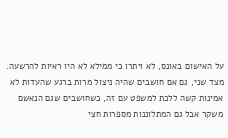על האישום באונס, לא ויתרו כי ממילא לא היו ראיות להרשעה. מצד שני, גם אם חושבים שהיה ניצול מרות ברגע שהעדות לא אמינות קשה ללכת למשפט עם זה, כשחושבים שגם הנאשם משקר אבל גם המתלוננות מספרות חצי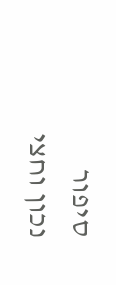סיפור נכון וחצי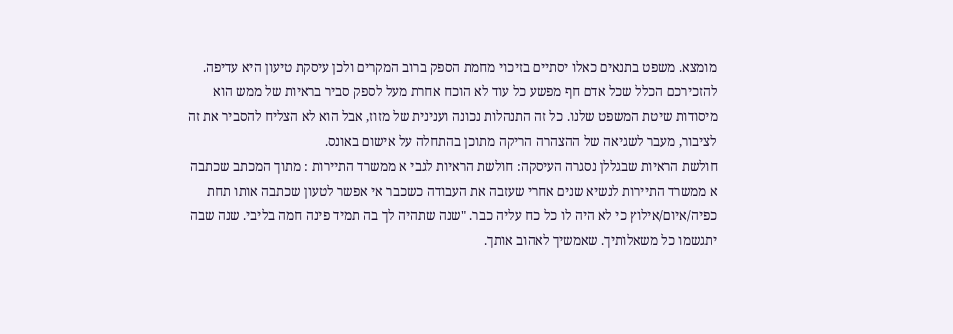מומצא. משפט בתנאים כאלו יסתיים בזיכוי מחמת הספק ברוב המקרים ולכן עיסקת טיעון היא עדיפה. להזכירכם הכלל שכל אדם חף מפשע כל עוד לא הוכח אחרת מעל לספק סביר בראיות של ממש הוא מיסודות שיטת המשפט שלנו. כל זה התנהלות נכונה וענינית של מזוז, אבל הוא לא הצליח להסביר את זה לציבור, מעבר לשגיאה של ההצהרה הריקה מתוכן בהתחלה על אישום באונס.
חולשת הראיות שבגללן נסגרה העיסקה: חולשת הראיות לגבי א ממשרד התיירות : מתוך המכתב שכתבה א ממשרד התיירות לנשיא שנים אחרי שעזבה את העבודה כשכבר אי אפשר לטעון שכתבה אותו תחת כפיה/איום/אילוץ כי לא היה לו כל כח עליה כבר. "שנה שתהיה לך בה תמיד פינה חמה בליבי. שנה שבה יתגשמו כל משאלותיך. שאמשיך לאהוב אותך.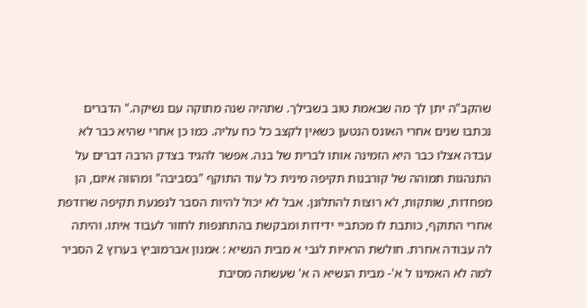שהקב"ה יתן לך מה שבאמת טוב בשבילך. שתהיה שנה מתוקה עם נשיקה." הדברים נכתבו שנים אחרי האונס הנטען כשאין לקצב כל כח עליה. כמו כן אחרי שהיא כבר לא עבדה אצלו כבר היא הזמינה אותו לברית של בנה. אפשר להגיד בצדק הרבה דברים על התנהגות תמוהה של קורבנות תקיפה מינית כל עוד התוקף "בסביבה" ומהווה איום, הן מפחדות, שותקות, לא רוצות להתלונן. אבל לא יכול להיות הסבר לנפגעת תקיפה שרודפת אחרי התוקף, כותבת לו מכתביי ידידות ומבקשת בהתחנפות לחזור לעבוד איתו. והיתה לה עבודה אחרת. חולשת הראיות לגבי א מבית הנשיא : אמנון אברמוביץ בערוץ 2 הסביר למה לא האמינו ל א'- מבית הנשיא ה א' שעשתה מסיבת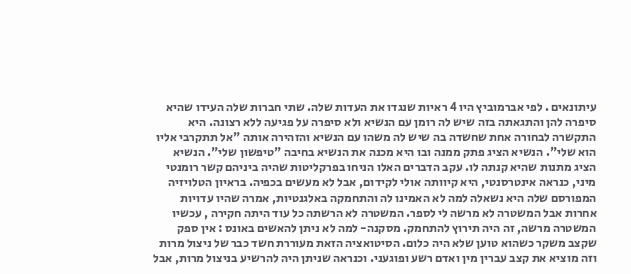עיתונאים . לפי אברמוביץ היו 4 ראיות שנגדו את העדות שלה. שתי חברות שלה העידו שהיא סיפרה להן והתגאתה בזה שיש לה רומן עם הנשיא ולא סיפרה על פגיעה ללא רצונה. היא התקשרה לבחורה אחת שחשדה בה שיש לה משהו עם הנשיא והזהירה אותה "אל תתקרבי אליו הוא שלי". הנשיא הציג פתק ממנה ובו היא מכנה את הנשיא בחיבה "טיפשון שלי". הנשיא הציג מתנות שהיא קנתה לו. עקב הדברים האלו הניחו בפרקליטות שהיה ביניהם קשר רומנטי מיני, כנראה אינטרסנטי, היא קיוותה אולי לקידום, אבל לא מעשים בכפיה. בראיון הטלויזיה המפורסם שלה היא נשאלה למה לא האמינו לה והתחמקה באלגנטיות, אמרה שהיו עדויות אחרות אבל המשטרה לא מרשה לי לספר. המשטרה לא הרשתה כל עוד היתה חקירה , עכשיו המשטרה מרשה, זה היה תירוץ להתחמק. מסקנה- למה לא ניתן להאשים באונס : אין ספק שקצב משקר כשהוא טוען שלא היה כלום. הסיטואציה הזאת מעוררת חשד כבר של ניצול מרות וזה מוציא את קצב עברין מין ואדם רשע ופוגעני. וכנראה שניתן היה להרשיע בניצול מרות, אבל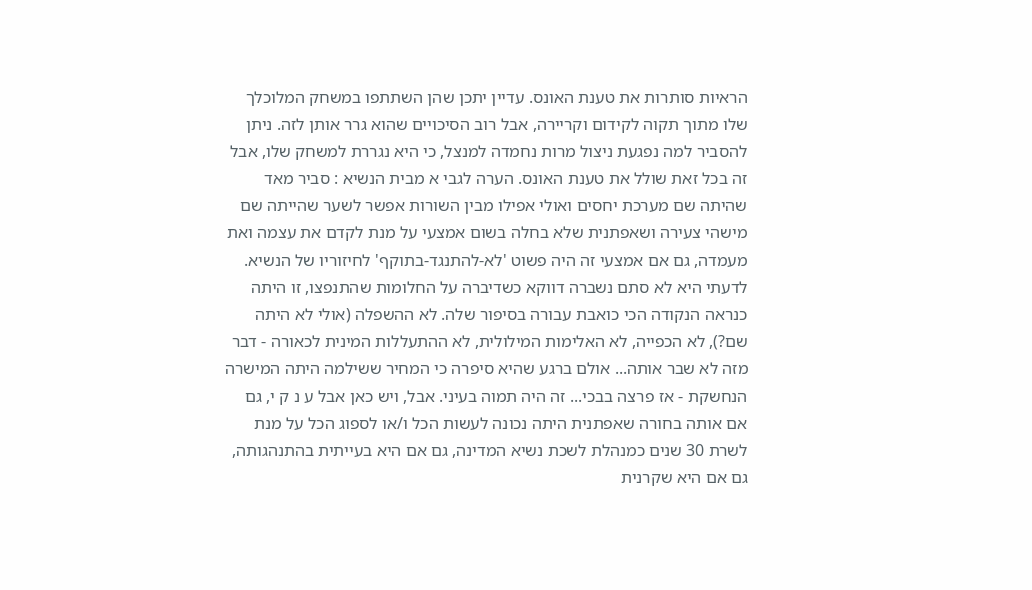הראיות סותרות את טענת האונס. עדיין יתכן שהן השתתפו במשחק המלוכלך שלו מתוך תקוה לקידום וקריירה, אבל רוב הסיכויים שהוא גרר אותן לזה. ניתן להסביר למה נפגעת ניצול מרות נחמדה למנצל, כי היא נגררת למשחק שלו, אבל זה בכל זאת שולל את טענת האונס. הערה לגבי א מבית הנשיא : סביר מאד שהיתה שם מערכת יחסים ואולי אפילו מבין השורות אפשר לשער שהייתה שם מישהי צעירה ושאפתנית שלא בחלה בשום אמצעי על מנת לקדם את עצמה ואת מעמדה, גם אם אמצעי זה היה פשוט 'לא-להתנגד-בתוקף' לחיזוריו של הנשיא. לדעתי היא לא סתם נשברה דווקא כשדיברה על החלומות שהתנפצו, זו היתה כנראה הנקודה הכי כואבת עבורה בסיפור שלה. לא ההשפלה (אולי לא היתה שם?), לא הכפייה, לא האלימות המילולית, לא ההתעללות המינית לכאורה - דבר מזה לא שבר אותה... אולם ברגע שהיא סיפרה כי המחיר ששילמה היתה המישרה הנחשקת - אז פרצה בבכי... זה היה תמוה בעיני. אבל, ויש כאן אבל ע נ ק י, גם אם אותה בחורה שאפתנית היתה נכונה לעשות הכל ו/או לספוג הכל על מנת לשרת 30 שנים כמנהלת לשכת נשיא המדינה, גם אם היא בעייתית בהתנהגותה, גם אם היא שקרנית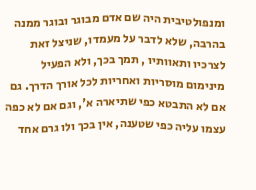ומנפולטיבית היה שם אדם מבוגר ובוגר ממנה בהרבה, שלא לדבר על מעמדו, שניצל זאת לצרכיו ותאוותיו , תמך בכך, ולא הפעיל מינימום מוסריות ואחריות לכל אורך הדרך. גם אם לא התבטא כפי שתיארה א', וגם אם לא כפה עצמו עליה כפי שטענה, אין בכך ולו גרם אחד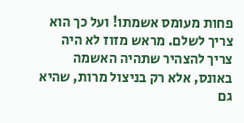פחות מעומס אשמתו! ועל כך הוא צריך לשלם. מראש מזוז לא היה צריך להצהיר שתהיה האשמה באונס, אלא רק בניצול מרות, שהיא גם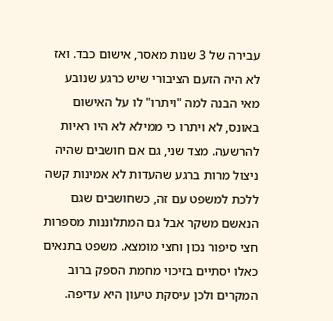עבירה של 3 שנות מאסר, אישום כבד. ואז לא היה הזעם הציבורי שיש כרגע שנובע מאי הבנה למה "ויתרו" לו על האישום באונס, לא ויתרו כי ממילא לא היו ראיות להרשעה. מצד שני, גם אם חושבים שהיה ניצול מרות ברגע שהעדות לא אמינות קשה ללכת למשפט עם זה, כשחושבים שגם הנאשם משקר אבל גם המתלוננות מספרות חצי סיפור נכון וחצי מומצא. משפט בתנאים כאלו יסתיים בזיכוי מחמת הספק ברוב המקרים ולכן עיסקת טיעון היא עדיפה.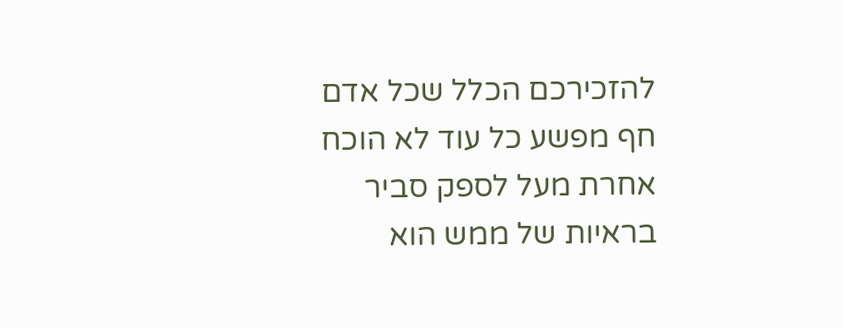להזכירכם הכלל שכל אדם חף מפשע כל עוד לא הוכח אחרת מעל לספק סביר בראיות של ממש הוא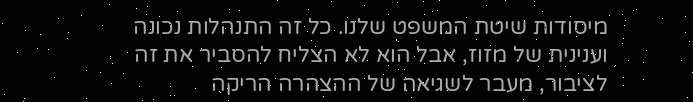מיסודות שיטת המשפט שלנו. כל זה התנהלות נכונה וענינית של מזוז, אבל הוא לא הצליח להסביר את זה לציבור, מעבר לשגיאה של ההצהרה הריקה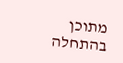מתוכן בהתחלה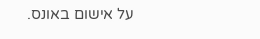על אישום באונס.